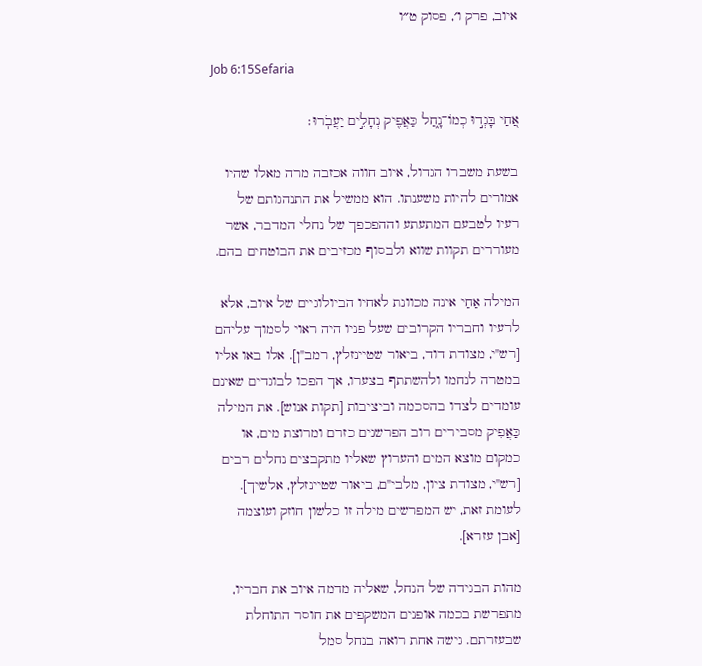איוב, פרק ו׳, פסוק ט״ו

Job 6:15Sefaria

אַ֭חַי בָּגְד֣וּ כְמוֹ־נָ֑חַל כַּאֲפִ֖יק נְחָלִ֣ים יַעֲבֹֽרוּ׃

בשעת משברו הגדול, איוב חווה אכזבה מרה מאלו שהיו אמורים להיות משענתו. הוא ממשיל את התנהגותם של רעיו לטבעם המתעתע וההפכפך של נחלי המדבר, אשר מעוררים תקוות שווא ולבסוף מכזיבים את הבוטחים בהם.

המילה אַחַי אינה מכוונת לאחיו הביולוגיים של איוב, אלא לרעיו וחבריו הקרובים שעל פניו היה ראוי לסמוך עליהם [רש"י, מצודת דוד, ביאור שטיינזלץ, רמב"ן]. אלו באו אליו במטרה לנחמו ולהשתתף בצערו, אך הפכו לבוגדים שאינם עומדים לצדו בהסכמה וביציבות [תקות אנוש]. את המילה כַּאֲפִיק מסבירים רוב הפרשנים כזרם ומרוצת מים, או כמקום מוצא המים והערוץ שאליו מתקבצים נחלים רבים [רש"י, מצודת ציון, מלבי"ם, ביאור שטיינזלץ, אלשיך]. לעומת זאת, יש המפרשים מילה זו כלשון חוזק ועוצמה [אבן עזרא].

מהות הבגידה של הנחל, שאליה מדמה איוב את חבריו, מתפרשת בכמה אופנים המשקפים את חוסר התוחלת שבעזרתם. גישה אחת רואה בנחל סמל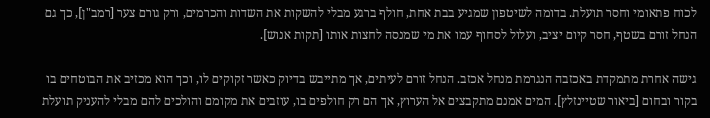לכוח פתאומי וחסר תועלת. בדומה לשיטפון שמגיע בבת אחת, חולף ברגע מבלי להשקות את השדות והכרמים, ורק גורם צער [רמב"ן], כך גם הנחל זורם בשטף, חסר קיום יציב, ועלול לסחוף עמו את מי שמנסה לחצות אותו [תקות אנוש].

גישה אחרת מתמקדת באכזבה הנגרמת מנחל אכזב. הנחל זורם לעיתים, אך מתייבש בדיוק כאשר זקוקים לו, וכך הוא מכזיב את הבוטחים בו בקור ובחום [ביאור שטיינזלץ]. המים אמנם מתקבצים אל הערוץ, אך הם רק חולפים בו, עוזבים את מקומם והולכים להם מבלי להעניק תועלת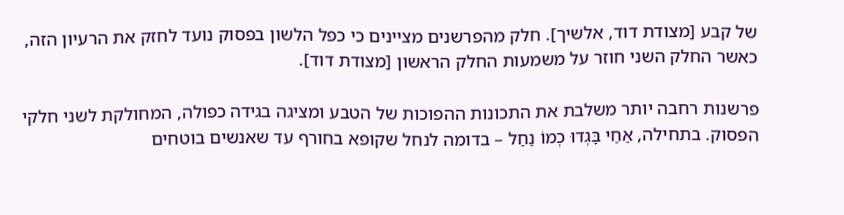של קבע [מצודת דוד, אלשיך]. חלק מהפרשנים מציינים כי כפל הלשון בפסוק נועד לחזק את הרעיון הזה, כאשר החלק השני חוזר על משמעות החלק הראשון [מצודת דוד].

פרשנות רחבה יותר משלבת את התכונות ההפוכות של הטבע ומציגה בגידה כפולה, המחולקת לשני חלקי הפסוק. בתחילה, אַחַי בָּגְדוּ כְמוֹ נַחַל – בדומה לנחל שקופא בחורף עד שאנשים בוטחים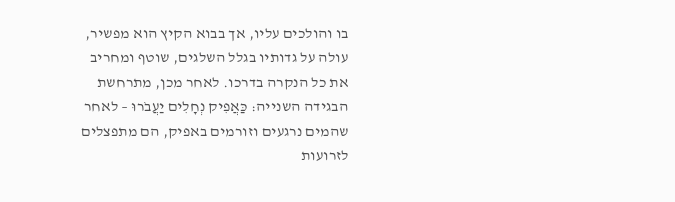בו והולכים עליו, אך בבוא הקיץ הוא מפשיר, עולה על גדותיו בגלל השלגים, שוטף ומחריב את כל הנקרה בדרכו. לאחר מכן, מתרחשת הבגידה השנייה: כַּאֲפִיק נְחָלִים יַעֲבֹרוּ – לאחר שהמים נרגעים וזורמים באפיק, הם מתפצלים לזרועות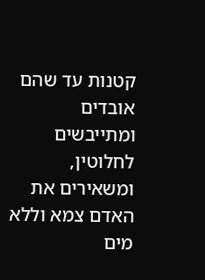קטנות עד שהם אובדים ומתייבשים לחלוטין, ומשאירים את האדם צמא וללא מים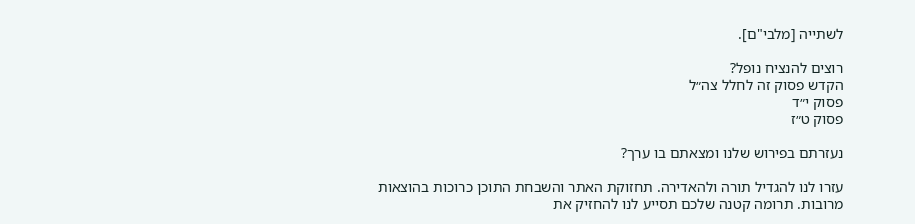לשתייה [מלבי"ם].

רוצים להנציח נופל?
הקדש פסוק זה לחלל צה״ל
פסוק י״ד
פסוק ט״ז

נעזרתם בפירוש שלנו ומצאתם בו ערך?

עזרו לנו להגדיל תורה ולהאדירה. תחזוקת האתר והשבחת התוכן כרוכות בהוצאות מרובות. תרומה קטנה שלכם תסייע לנו להחזיק את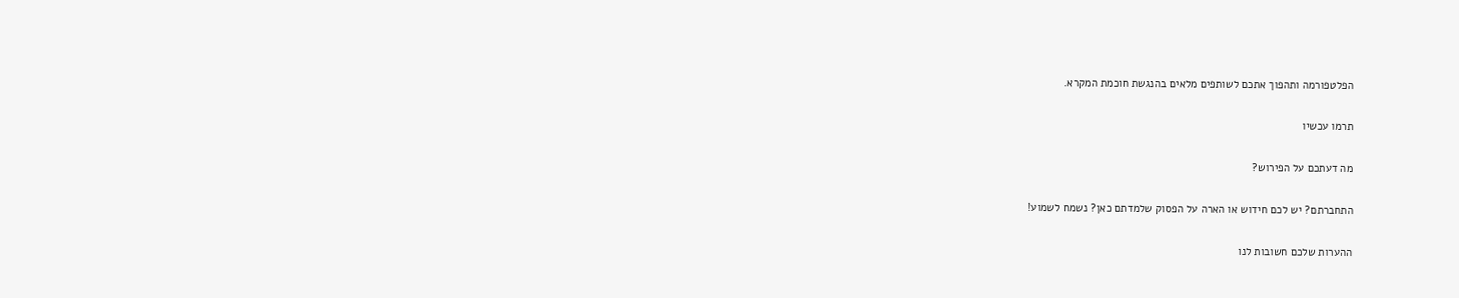הפלטפורמה ותהפוך אתכם לשותפים מלאים בהנגשת חוכמת המקרא.

תרמו עכשיו

מה דעתכם על הפירוש?

התחברתם? יש לכם חידוש או הארה על הפסוק שלמדתם כאן? נשמח לשמוע!

ההערות שלכם חשובות לנו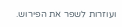ועוזרות לשפר את הפירוש.